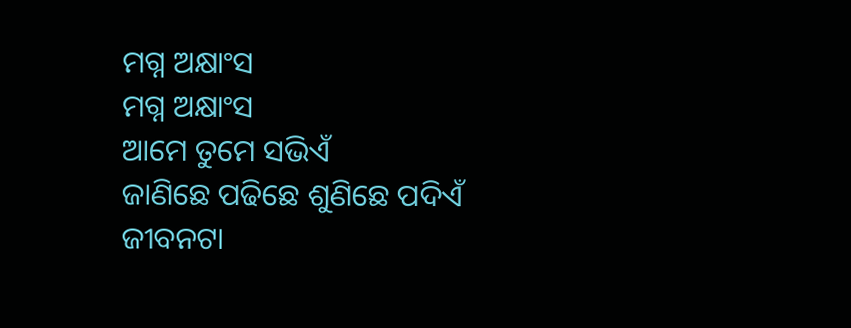ମଗ୍ନ ଅକ୍ଷାଂସ
ମଗ୍ନ ଅକ୍ଷାଂସ
ଆମେ ତୁମେ ସଭିଏଁ
ଜାଣିଛେ ପଢିଛେ ଶୁଣିଛେ ପଦିଏଁ
ଜୀବନଟା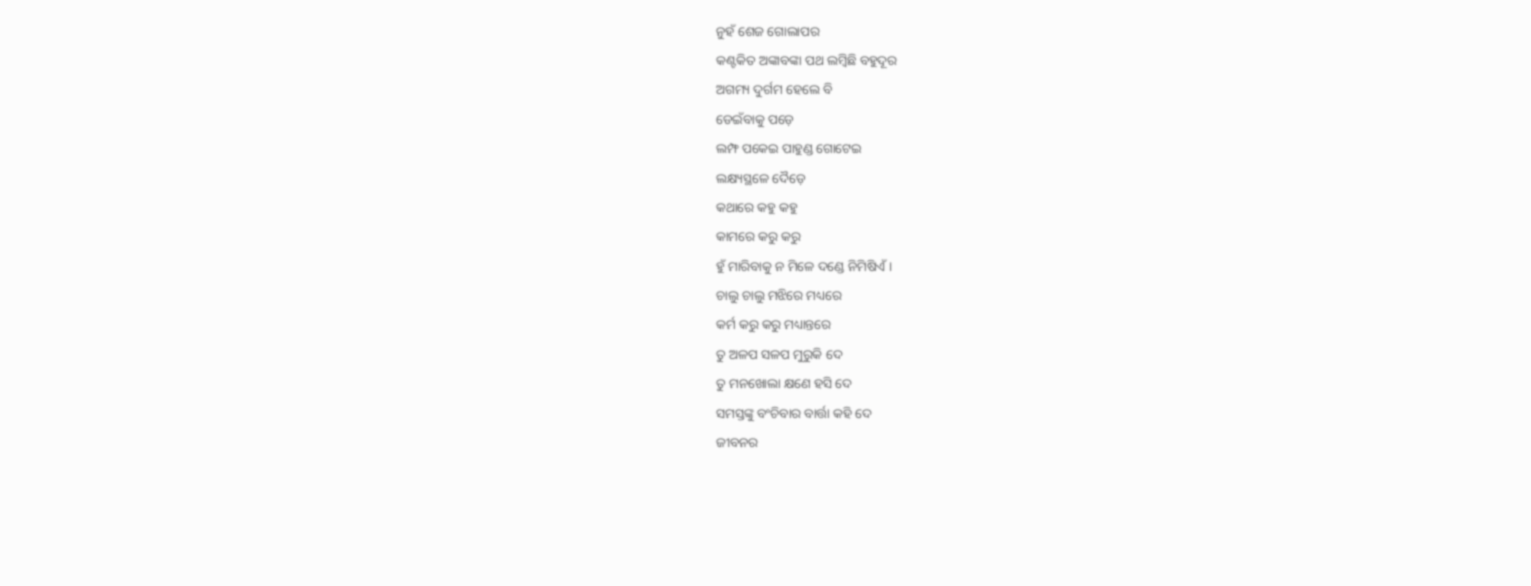ନୁହଁ ଶେଜ ଗୋଲାପର
କଣ୍ଟକିତ ଅଙ୍କାବଙ୍କା ପଥ ଲମ୍ବିଛି ବହୁଦୂର
ଅଗମ୍ୟ ଦୁର୍ଗମ ହେଲେ ବି
ଡେଇଁବାକୁ ପଡ଼େ
ଲମ୍ଫ ପକେଇ ପାହୁଣ୍ଡ ଗୋଟେଇ
ଲକ୍ଷ୍ୟସ୍ଥଳେ ଦୈଡ଼େ
କଥାରେ କହୁ କହୁ
କାମରେ କରୁ କରୁ
ହୁଁ ମାରିବାକୁ ନ ମିଳେ ଦଣ୍ଡେ ନିମିଷିଏଁ ।
ଚାଲୁ ଚାଲୁ ମଝିରେ ମଧ୍ୟରେ
କର୍ମ କରୁ କରୁ ମଧ୍ୟାନ୍ତରେ
ତୁ ଅଳପ ସଳପ ମୁରୁକି ଦେ
ତୁ ମନଖୋଲା କ୍ଷଣେ ହସି ଦେ
ସମସ୍ତଙ୍କୁ ବଂଚିବାର ବାର୍ତ୍ତା କହି ଦେ
ଜୀବନର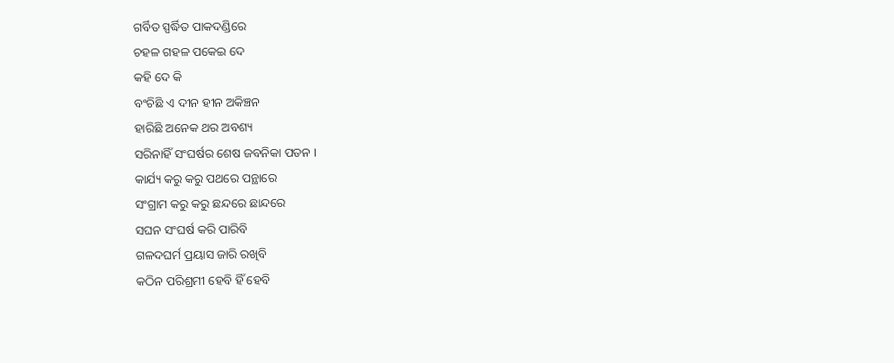ଗର୍ବିତ ସ୍ପର୍ଦ୍ଧିତ ପାକଦଣ୍ଡିରେ
ଚହଳ ଗହଳ ପକେଇ ଦେ
କହି ଦେ କି
ବଂଚିଛି ଏ ଦୀନ ହୀନ ଅକିଞ୍ଚନ
ହାରିଛି ଅନେକ ଥର ଅବଶ୍ୟ
ସରିନାହିଁ ସଂଘର୍ଷର ଶେଷ ଜବନିକା ପତନ ।
କାର୍ଯ୍ୟ କରୁ କରୁ ପଥରେ ପନ୍ଥାରେ
ସଂଗ୍ରାମ କରୁ କରୁ ଛନ୍ଦରେ ଛାନ୍ଦରେ
ସଘନ ସଂଘର୍ଷ କରି ପାରିବି
ଗଳଦଘର୍ମ ପ୍ରୟାସ ଜାରି ରଖିବି
କଠିନ ପରିଶ୍ରମୀ ହେବି ହିଁ ହେବି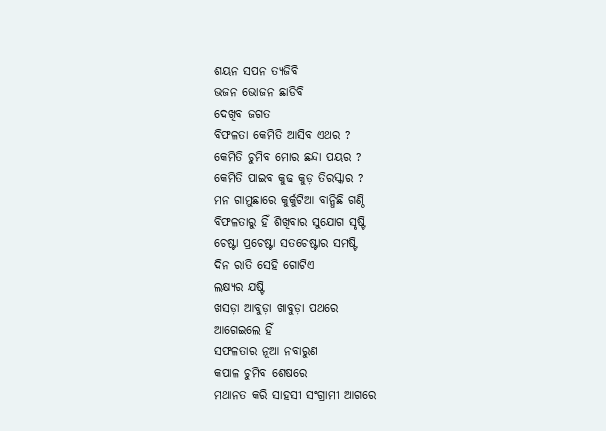ଶୟନ ସପନ ତ୍ୟଜିବି
ଭଜନ ଭୋଜନ ଛାଡିବି
ଦେଖିବ ଜଗତ
ବିଫଳତା କେମିତି ଆସିବ ଏଥର ?
କେମିତି ଚୁମିବ ମୋର ଛନ୍ଦା ପୟର ?
କେମିତି ପାଇବ କୁଢ କୁଡ଼ ତିରସ୍କାର ?
ମନ ଗାମୁଛାରେ କୁର୍କୁଟିଆ ବାନ୍ଧିଛି ଗଣ୍ଠି
ବିଫଳତାରୁ ହିଁ ଶିଖିବାର ସୁଯୋଗ ସୃଷ୍ଟି
ଚେଷ୍ଟା ପ୍ରଚେଷ୍ଟା ସତଚେଷ୍ଟାର ସମଷ୍ଟି
ଦିନ ରାତି ସେହି ଗୋଟିଏ
ଲକ୍ଷ୍ୟର ଯଷ୍ଟି
ଖସଡ଼ା ଆବୁଡ଼ା ଖାବୁଡ଼ା ପଥରେ
ଆଗେଇଲେ ହିଁ
ସଫଳତାର ନୂଆ ନବାରୁଣ
କପାଳ ଚୁମିବ ଶେଷରେ
ମଥାନତ କରି ସାହସୀ ସଂଗ୍ରାମୀ ଆଗରେ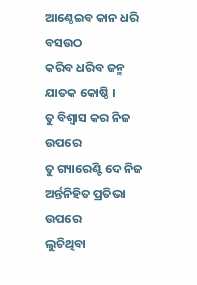ଆଣ୍ଠେଇବ କାନ ଧରି ବସଉଠ
କରିବ ଧରିବ ଜନ୍ମ ଯାତକ କୋଷ୍ଠି ।
ତୁ ବିଶ୍ୱାସ କର ନିଜ ଉପରେ
ତୁ ଗ୍ୟାରେଣ୍ଟି ଦେ ନିଜ
ଅର୍ନ୍ତନିହିତ ପ୍ରତିଭା ଉପରେ
ଲୁଚିଥିବା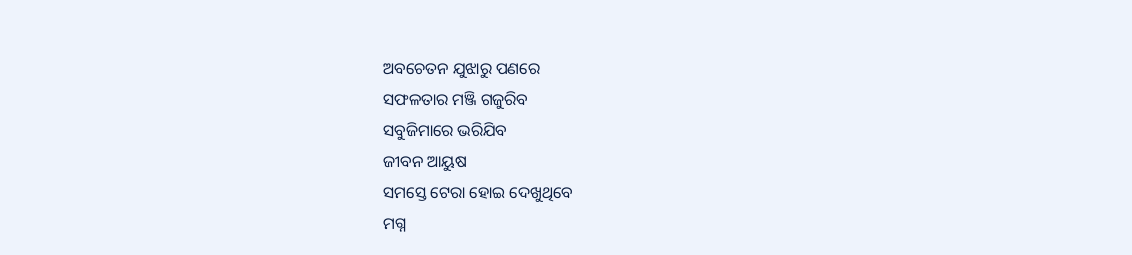ଅବଚେତନ ଯୁଝାରୁ ପଣରେ
ସଫଳତାର ମଞ୍ଜି ଗଜୁରିବ
ସବୁଜିମାରେ ଭରିଯିବ
ଜୀବନ ଆୟୁଷ
ସମସ୍ତେ ଟେରା ହୋଇ ଦେଖୁଥିବେ
ମଗ୍ନ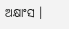ଅକ୍ଷାଂସ ।